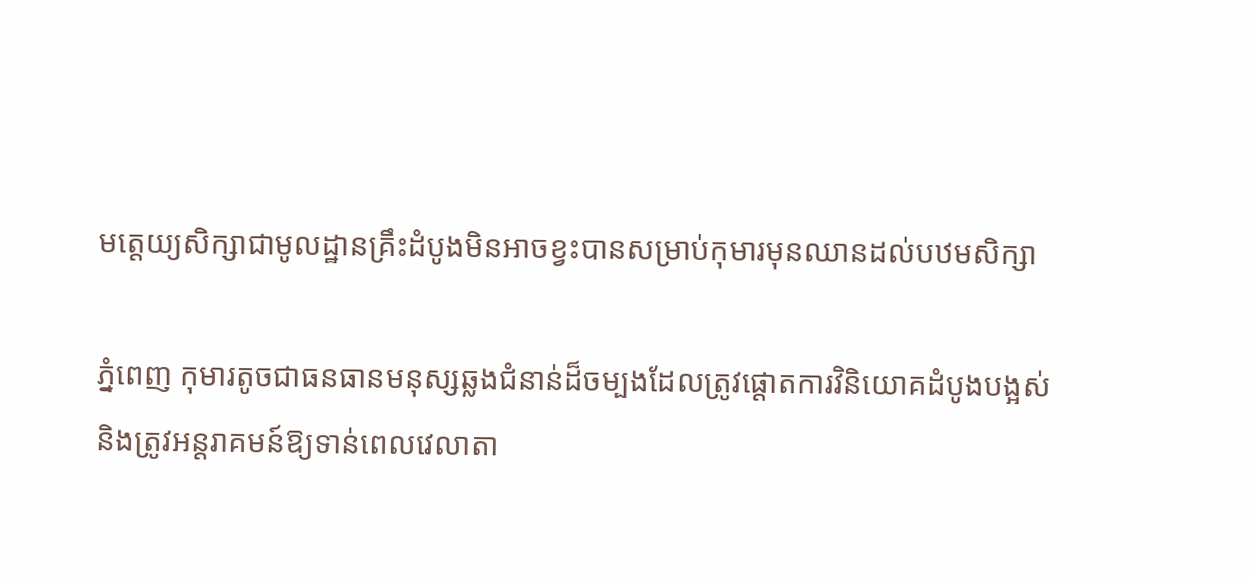មត្តេយ្យសិក្សាជាមូលដ្ឋានគ្រឹះដំបូងមិនអាចខ្វះបានសម្រាប់កុមារមុនឈានដល់បឋមសិក្សា

ភ្នំពេញ កុមារតូចជាធនធានមនុស្សឆ្លងជំនាន់ដ៏ចម្បងដែលត្រូវផ្តោតការវិនិយោគដំបូងបង្អស់
និងត្រូវអន្តរាគមន៍ឱ្យទាន់ពេលវេលាតា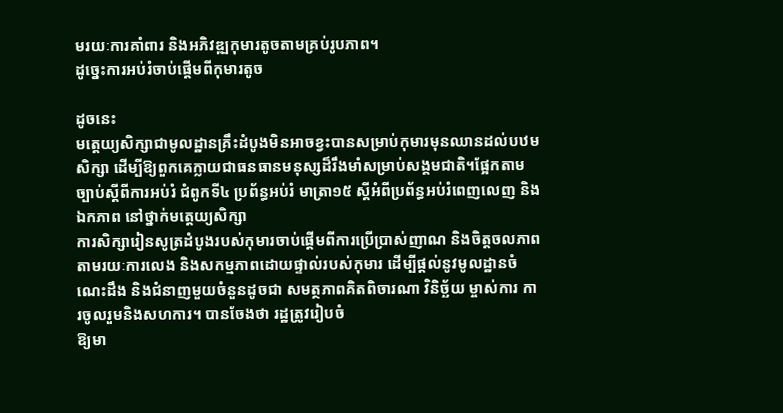មរយៈការគាំពារ និងអភិវឌ្ឍកុមារតូចតាមគ្រប់រូបភាព។
ដូច្នេះការអប់រំចាប់ផ្ដើមពីកុមារតូច

ដូចនេះ
មត្តេយ្យសិក្សាជាមូលដ្ឋានគ្រឹះដំបូងមិនអាចខ្វះបានសម្រាប់កុមារមុនឈានដល់បឋមសិក្សា ដើម្បីឱ្យពួកគេក្លាយជាធនធានមនុស្សដ៏រឹងមាំសម្រាប់សង្គមជាតិ។ផ្អែកតាមច្បាប់ស្ដីពីការអប់រំ ជំពូកទី៤ ប្រព័ន្ធអប់រំ មាត្រា១៥ ស្ដីអំពីប្រព័ន្ធអប់រំពេញលេញ និងឯកភាព នៅថ្នាក់មត្តេយ្យសិក្សា
ការសិក្សារៀនសូត្រដំបូងរបស់កុមារចាប់ផ្ដើមពីការប្រើប្រាស់ញាណ និងចិត្តចលភាព តាមរយៈការលេង និងសកម្មភាពដោយផ្ទាល់របស់កុមារ ដើម្បីផ្ដល់នូវមូលដ្ឋានចំណេះដឹង និងជំនាញមួយចំនួនដូចជា សមត្ថភាពគិតពិចារណា វិនិច្ឆ័យ ម្ចាស់ការ ការចូលរួមនិងសហការ។ បានចែងថា រដ្ឋត្រូវរៀបចំ
ឱ្យមា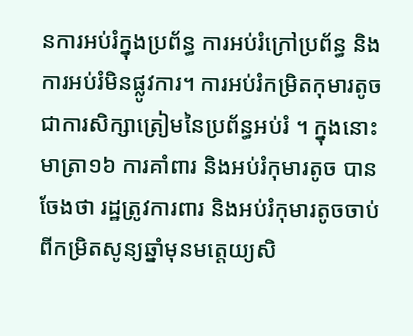នការអប់រំក្នុងប្រព័ន្ធ ការអប់រំក្រៅប្រព័ន្ធ និងការអប់រំមិនផ្លូវការ។ ការអប់រំកម្រិតកុមារតូចជាការសិក្សាត្រៀមនៃប្រព័ន្ធអប់រំ ។ ក្នុងនោះ មាត្រា១៦ ការគាំពារ និងអប់រំកុមារតូច បានចែងថា រដ្ឋត្រូវការពារ និងអប់រំកុមារតូចចាប់ពីកម្រិតសូន្យឆ្នាំមុនមត្តេយ្យសិ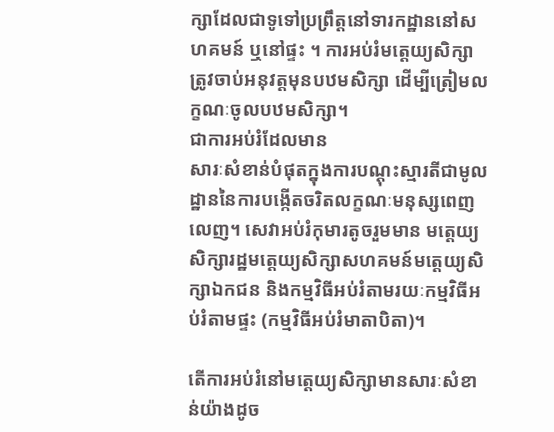ក្សាដែលជាទូទៅប្រព្រឹត្តនៅទារកដ្ឋាននៅសហគមន៍ ឬនៅផ្ទះ ។ ការអប់រំមត្តេយ្យសិក្សា ត្រូវចាប់អនុវត្តមុនបឋមសិក្សា ដើម្បីត្រៀមលក្ខណៈចូលបឋមសិក្សា។
ជាការអប់រំដែលមាន
សារៈសំខាន់បំផុតក្នុងការបណ្ដុះស្មារតីជាមូលដ្ឋាននៃការបង្កើតចរិតលក្ខណៈមនុស្សពេញលេញ។ សេវាអប់រំកុមារតូចរួមមាន មត្តេយ្យសិក្សារដ្ឋមត្តេយ្យសិក្សាសហគមន៍មត្តេយ្យសិក្សាឯកជន និងកម្មវិធីអប់រំតាមរយៈកម្មវិធីអប់រំតាមផ្ទះ (កម្មវិធីអប់រំមាតាបិតា)។

តើការអប់រំនៅមត្តេយ្យសិក្សាមានសារៈសំខាន់យ៉ាងដូច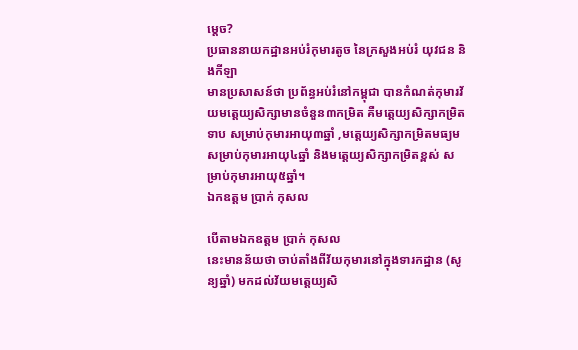ម្តេច?
ប្រធាននាយកដ្ឋានអប់រំកុមារតូច នៃក្រសួងអប់រំ យុវជន និងកីឡា
មានប្រសាសន៍ថា ប្រព័ន្ធអប់រំនៅកម្ពុជា បានកំណត់កុមារវ័យមត្តេយ្យសិក្សាមានចំនួន៣កម្រិត គឺមត្តេយ្យសិក្សាកម្រិតទាប សម្រាប់កុមារអាយុ៣ឆ្នាំ ,មត្តេយ្យសិក្សាកម្រិតមធ្យម សម្រាប់កុមារអាយុ៤ឆ្នាំ និងមត្តេយ្យសិក្សាកម្រិតខ្ពស់ សម្រាប់កុមារអាយុ៥ឆ្នាំ។
ឯកឧត្តម ប្រាក់ កុសល

បើតាមឯកឧត្តម ប្រាក់ កុសល
នេះមានន័យថា ចាប់តាំងពីវ័យកុមារនៅក្នុងទារកដ្ឋាន (សូន្យឆ្នាំ) មកដល់វ័យមត្តេយ្យសិ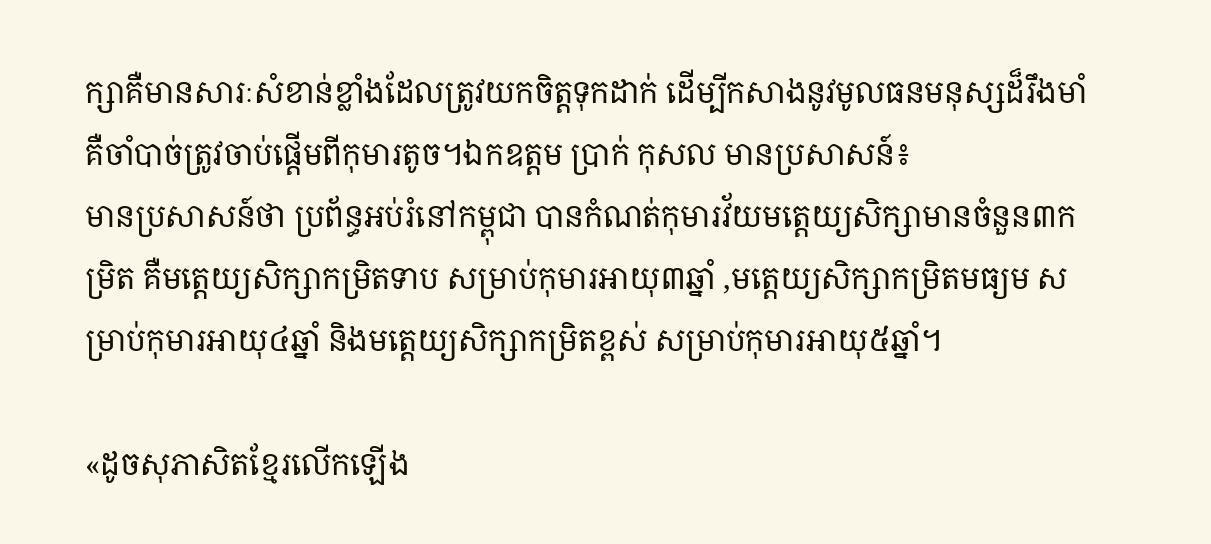ក្សាគឺមានសារៈសំខាន់ខ្លាំងដែលត្រូវយកចិត្តទុកដាក់ ដើម្បីកសាងនូវមូលធនមនុស្សដ៏រឹងមាំ គឺចាំបាច់ត្រូវចាប់ផ្ដើមពីកុមារតូច។ឯកឧត្តម ប្រាក់ កុសល មានប្រសាសន៍៖
មានប្រសាសន៍ថា ប្រព័ន្ធអប់រំនៅកម្ពុជា បានកំណត់កុមារវ័យមត្តេយ្យសិក្សាមានចំនួន៣កម្រិត គឺមត្តេយ្យសិក្សាកម្រិតទាប សម្រាប់កុមារអាយុ៣ឆ្នាំ ,មត្តេយ្យសិក្សាកម្រិតមធ្យម សម្រាប់កុមារអាយុ៤ឆ្នាំ និងមត្តេយ្យសិក្សាកម្រិតខ្ពស់ សម្រាប់កុមារអាយុ៥ឆ្នាំ។

«ដូចសុភាសិតខ្មែរលើកឡើង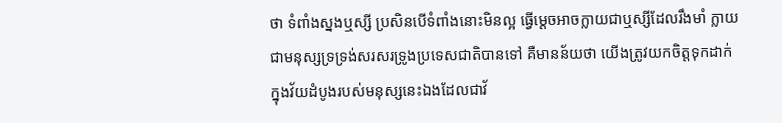ថា ទំពាំងស្នងឬស្សី ប្រសិនបើទំពាំងនោះមិនល្អ ធ្វើម្ដេចអាចក្លាយជាឬស្សីដែលរឹងមាំ ក្លាយជាមនុស្សទ្រទ្រង់សរសរទ្រូងប្រទេសជាតិបានទៅ គឺមានន័យថា យើងត្រូវយកចិត្តទុកដាក់ក្នុងវ័យដំបូងរបស់មនុស្សនេះឯងដែលជាវ័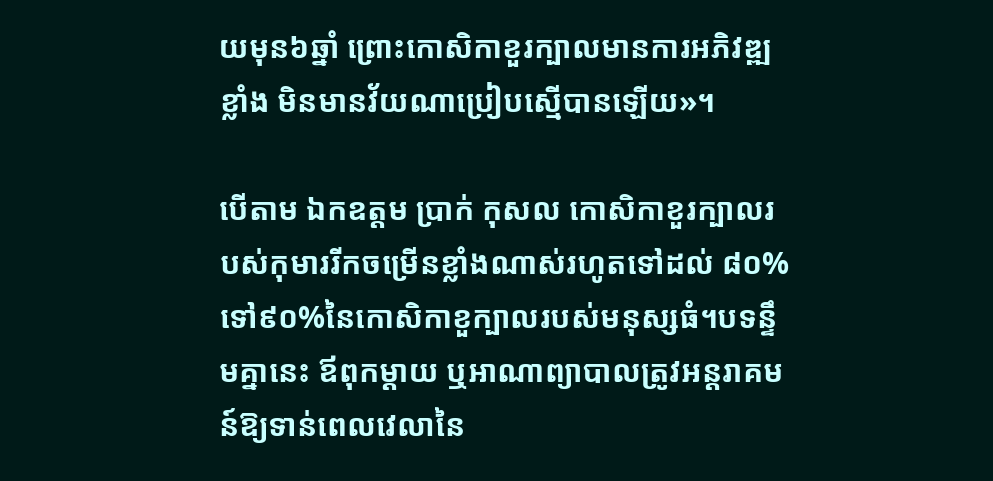យមុន៦ឆ្នាំ ព្រោះកោសិកាខួរក្បាលមានការអភិវឌ្ឍខ្លាំង មិនមានវ័យណាប្រៀបស្មើបានឡើយ»។

បើតាម ឯកឧត្តម ប្រាក់ កុសល កោសិកាខួរក្បាលរបស់កុមាររីកចម្រើនខ្លាំងណាស់រហូតទៅដល់ ៨០%ទៅ៩០%នៃកោសិកាខួក្បាលរបស់មនុស្សធំ។បទន្ទឹមគ្នានេះ ឪពុកម្ដាយ ឬអាណាព្យាបាលត្រូវអន្តរាគមន៍ឱ្យទាន់ពេលវេលានៃ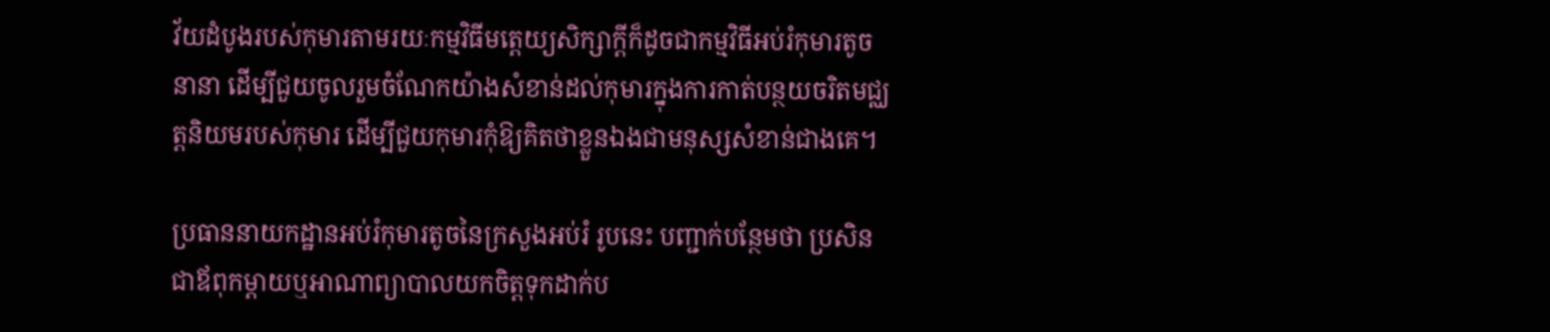វ័យដំបូងរបស់កុមារតាមរយៈកម្មវិធីមត្តេយ្យសិក្សាក្ដីក៏ដូចជាកម្មវិធីអប់រំកុមារតូចនានា ដើម្បីជួយចូលរួមចំណែកយ៉ាងសំខាន់ដល់កុមារក្នុងការកាត់បន្ថយចរិតមជ្ឈត្តនិយមរបស់កុមារ ដើម្បីជួយកុមារកុំឱ្យគិតថាខ្លួនឯងជាមនុស្សសំខាន់ជាងគេ។

ប្រធាននាយកដ្ឋានអប់រំកុមារតូចនៃក្រសួងអប់រំ រូបនេះ បញ្ជាក់បន្ថែមថា ប្រសិនជាឪពុកម្ដាយឬអាណាព្យាបាលយកចិត្តទុកដាក់ប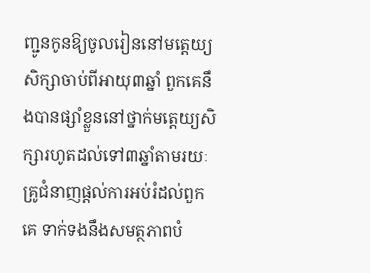ញ្ជូនកូនឱ្យចូលរៀននៅមត្តេយ្យសិក្សាចាប់ពីអាយុ៣ឆ្នាំ ពួកគេនឹងបានផ្សាំខ្លួននៅថ្នាក់មត្តេយ្យសិក្សារហូតដល់ទៅ៣ឆ្នាំតាមរយៈគ្រូជំនាញផ្ដល់ការអប់រំដល់ពួកគេ ទាក់ទងនឹងសមត្ថភាពបំ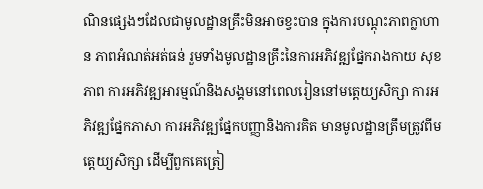ណិនផ្សេងៗដែលជាមូលដ្ឋានគ្រឹះមិនអាចខ្វះបាន ក្នុងការបណ្ដុះភាពក្លាហាន ភាពអំណត់អត់ធន់ រួមទាំងមូលដ្ឋានគ្រឹះនៃការអភិវឌ្ឍផ្នែករាងកាយ សុខភាព ការអភិវឌ្ឍអារម្មណ៍និងសង្គមនៅពេលរៀននៅមត្តេយ្យសិក្សា ការអភិវឌ្ឍផ្នែកភាសា ការអភិវឌ្ឍផ្នែកបញ្ញានិងការគិត មានមូលដ្ឋានត្រឹមត្រូវពីមត្តេយ្យសិក្សា ដើម្បីពួកគេត្រៀ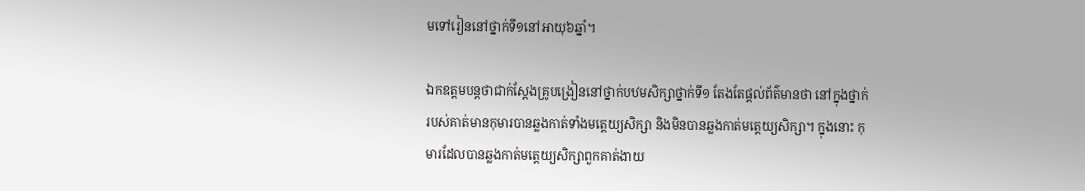មទៅរៀននៅថ្នាក់ទី១នៅអាយុ៦ឆ្នាំ។

ឯកឧត្តមបន្តថាជាក់ស្តែងគ្រូបង្រៀននៅថ្នាក់បឋមសិក្សាថ្នាក់ទី១ តែងតែផ្ដល់ព័ត៌មានថា នៅក្នុងថ្នាក់របស់គាត់មានកុមារបានឆ្លងកាត់ទាំងមត្តេយ្យសិក្សា និងមិនបានឆ្លងកាត់មត្តេយ្យសិក្សា។ ក្នុងនោះ កុមារដែលបានឆ្លងកាត់មត្តេយ្យសិក្សាពួកគាត់ងាយ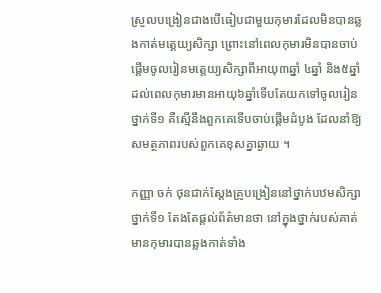ស្រួលបង្រៀនជាងបើធៀបជាមួយកុមារដែលមិនបានឆ្លងកាត់មត្តេយ្យសិក្សា ព្រោះនៅពេលកុមារមិនបានចាប់ផ្ដើមចូលរៀនមត្តេយ្យសិក្សាពីអាយុ៣ឆ្នាំ ៤ឆ្នាំ និង៥ឆ្នាំ ដល់ពេលកុមារមានអាយុ៦ឆ្នាំទើបតែយកទៅចូលរៀនថ្នាក់ទី១ គឺស្មើនឹងពួកគេទើបចាប់ផ្ដើមដំបូង ដែលនាំឱ្យសមត្ថភាពរបស់ពួកគេខុសគ្នាឆ្ងាយ ។

កញ្ញា ចក់ ថុនជាក់ស្តែងគ្រូបង្រៀននៅថ្នាក់បឋមសិក្សាថ្នាក់ទី១ តែងតែផ្ដល់ព័ត៌មានថា នៅក្នុងថ្នាក់របស់គាត់មានកុមារបានឆ្លងកាត់ទាំង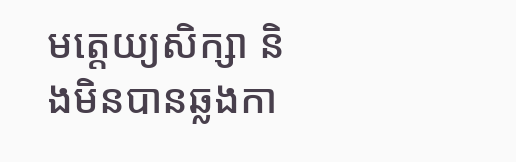មត្តេយ្យសិក្សា និងមិនបានឆ្លងកា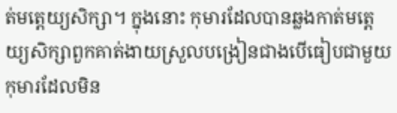ត់មត្តេយ្យសិក្សា។ ក្នុងនោះ កុមារដែលបានឆ្លងកាត់មត្តេយ្យសិក្សាពួកគាត់ងាយស្រួលបង្រៀនជាងបើធៀបជាមួយកុមារដែលមិន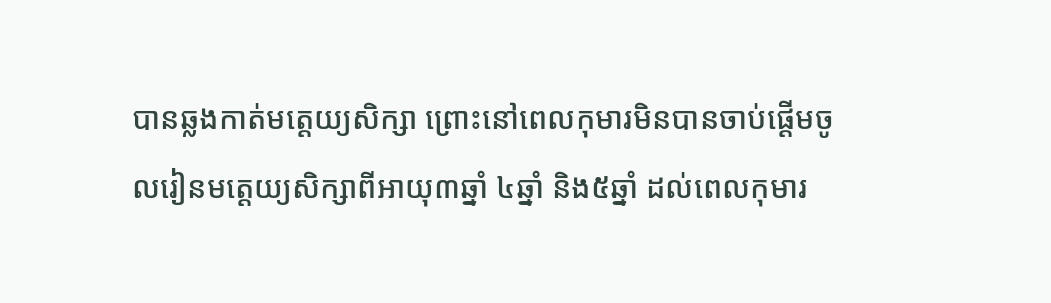បានឆ្លងកាត់មត្តេយ្យសិក្សា ព្រោះនៅពេលកុមារមិនបានចាប់ផ្ដើមចូលរៀនមត្តេយ្យសិក្សាពីអាយុ៣ឆ្នាំ ៤ឆ្នាំ និង៥ឆ្នាំ ដល់ពេលកុមារ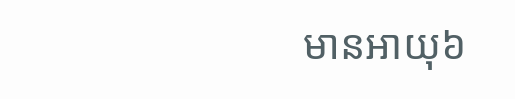មានអាយុ៦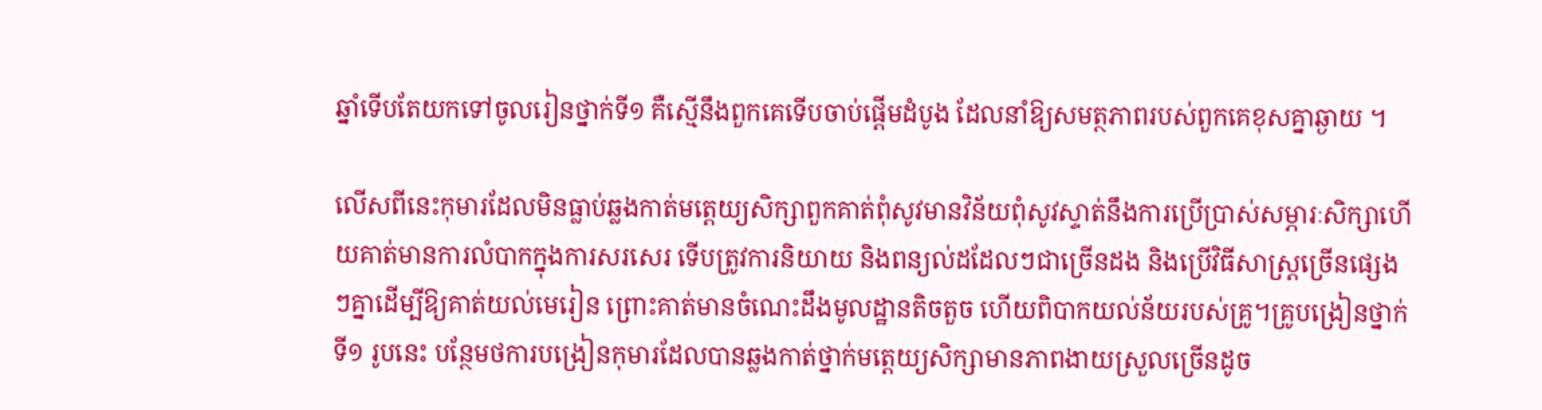ឆ្នាំទើបតែយកទៅចូលរៀនថ្នាក់ទី១ គឺស្មើនឹងពួកគេទើបចាប់ផ្ដើមដំបូង ដែលនាំឱ្យសមត្ថភាពរបស់ពួកគេខុសគ្នាឆ្ងាយ ។

លើសពីនេះកុមារដែលមិនធ្លាប់ឆ្លងកាត់មត្តេយ្យសិក្សាពួកគាត់ពុំសូវមានវិន័យពុំសូវស្ទាត់នឹងការប្រើប្រាស់សម្ភារៈសិក្សាហើយគាត់មានការលំបាកក្នុងការសរសេរ ទើបត្រូវការនិយាយ និងពន្យល់ដដែលៗជាច្រើនដង និងប្រើវិធីសាស្ដ្រច្រើនផ្សេងៗគ្នាដើម្បីឱ្យគាត់យល់មេរៀន ព្រោះគាត់មានចំណេះដឹងមូលដ្ឋានតិចតួច ហើយពិបាកយល់ន័យរបស់គ្រូ។គូ្របង្រៀនថ្នាក់ទី១ រូបនេះ បន្ថែមថការបង្រៀនកុមារដែលបានឆ្លងកាត់ថ្នាក់មត្តេយ្យសិក្សាមានភាពងាយស្រួលច្រើនដូច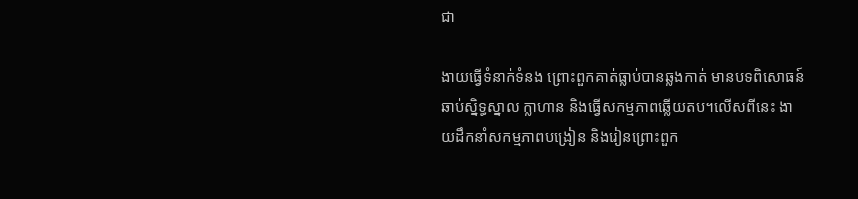ជា

ងាយធ្វើទំនាក់ទំនង ព្រោះពួកគាត់ធ្លាប់បានឆ្លងកាត់ មានបទពិសោធន៍ ឆាប់ស្និទ្ធស្នាល ក្លាហាន និងធ្វើសកម្មភាពឆ្លើយតប។លើសពីនេះ ងាយដឹកនាំសកម្មភាពបង្រៀន និងរៀនព្រោះពួក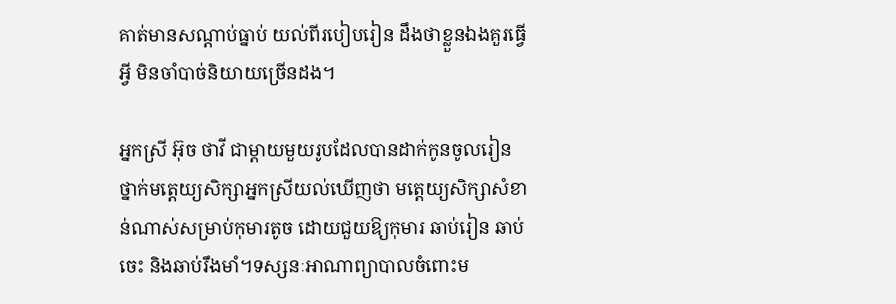គាត់មានសណ្ដាប់ធ្នាប់ យល់ពីរបៀបរៀន ដឹងថាខ្លួនឯងគួរធ្វើអ្វី មិនចាំបាច់និយាយច្រើនដង។

អ្នកស្រី អ៊ុច ថាវី ជាម្ដាយមួយរូបដែលបានដាក់កូនចូលរៀនថ្នាក់មត្តេយ្យសិក្សាអ្នកស្រីយល់ឃើញថា មត្តេយ្យសិក្សាសំខាន់ណាស់សម្រាប់កុមារតូច ដោយជួយឱ្យកុមារ ឆាប់រៀន ឆាប់ចេះ និងឆាប់រឹងមាំ។ទស្សនៈអាណាព្យាបាលចំពោះម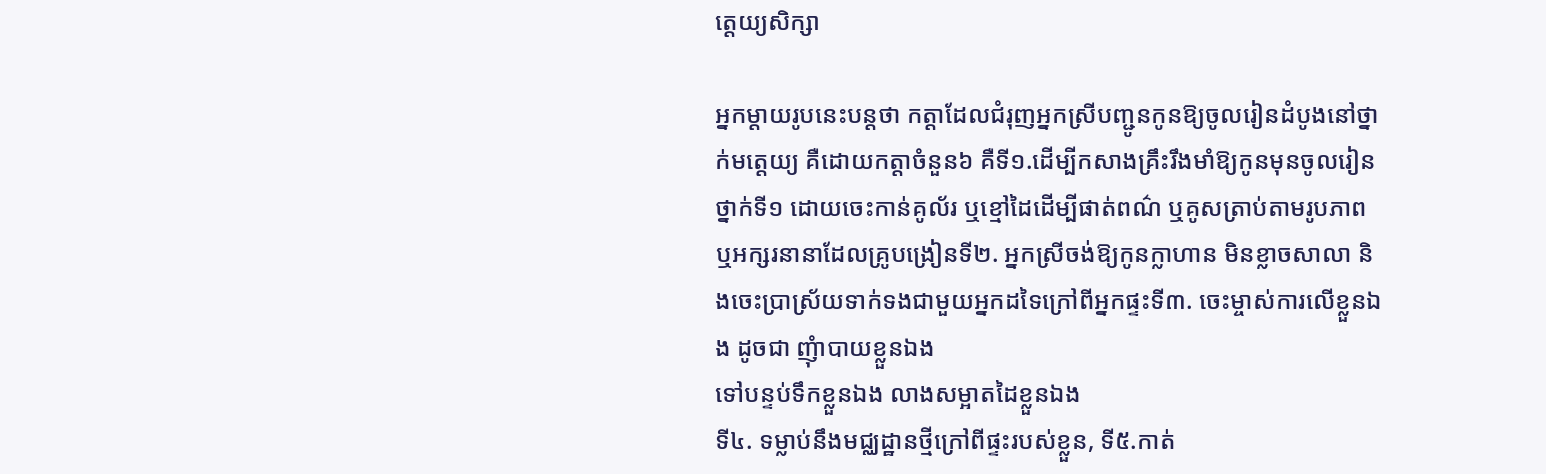ត្តេយ្យសិក្សា

អ្នកម្តាយរូបនេះបន្តថា កត្តាដែលជំរុញអ្នកស្រីបញ្ជូនកូនឱ្យចូលរៀនដំបូងនៅថ្នាក់មត្តេយ្យ គឺដោយកត្តាចំនួន៦ គឺទី១.ដើម្បីកសាងគ្រឹះរឹងមាំឱ្យកូនមុនចូលរៀនថ្នាក់ទី១ ដោយចេះកាន់គូល័រ ឬខ្មៅដៃដើម្បីផាត់ពណ៌ ឬគូសត្រាប់តាមរូបភាព ឬអក្សរនានាដែលគ្រូបង្រៀនទី២. អ្នកស្រីចង់ឱ្យកូនក្លាហាន មិនខ្លាចសាលា និងចេះប្រាស្រ័យទាក់ទងជាមួយអ្នកដទៃក្រៅពីអ្នកផ្ទះទី៣. ចេះម្ចាស់ការលើខ្លួនឯង ដូចជា ញុំាបាយខ្លួនឯង
ទៅបន្ទប់ទឹកខ្លួនឯង លាងសម្អាតដៃខ្លួនឯង
ទី៤. ទម្លាប់នឹងមជ្ឈដ្ឋានថ្មីក្រៅពីផ្ទះរបស់ខ្លួន, ទី៥.កាត់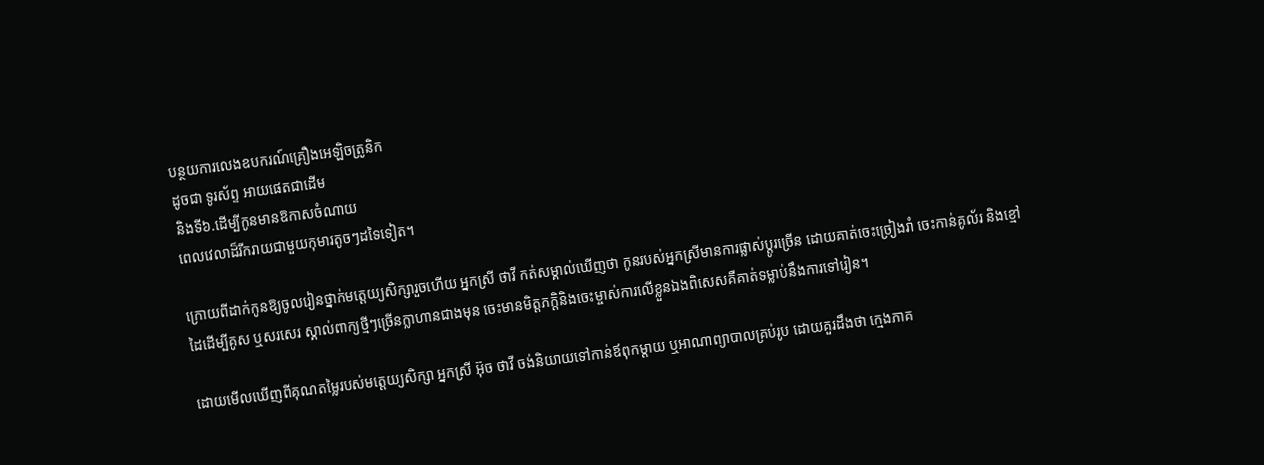បន្ថយការលេងឧបករណ៍គ្រឿងអេឡិចត្រូនិក
ដូចជា ទូរស័ព្ទ អាយផេតជាដើម
និងទី៦.ដើម្បីកូនមានឱកាសចំណាយ
ពេលវេលាដ៏រីករាយជាមួយកុមារតូចៗដទៃទៀត។

ក្រោយពីដាក់កូនឱ្យចូលរៀនថ្នាក់មត្តេយ្យសិក្សារួចហើយ អ្នកស្រី ថាវី កត់សម្គាល់ឃើញថា កូនរបស់អ្នកស្រីមានការផ្លាស់ប្តូរច្រើន ដោយគាត់ចេះច្រៀងរាំ ចេះកាន់គូល័រ និងខ្មៅដៃដើម្បីគូស ឬសរសេរ ស្គាល់ពាក្យថ្មីៗច្រើនក្លាហានជាងមុន ចេះមានមិត្តភក្តិនិងចេះម្ចាស់ការលើខ្លួនឯងពិសេសគឺគាត់ទម្លាប់នឹងការទៅរៀន។

ដោយមើលឃើញពីគុណតម្លៃរបស់មត្តេយ្យសិក្សា អ្នកស្រី អ៊ុច ថាវី ចង់និយាយទៅកាន់ឪពុកម្ដាយ ឬអាណាព្យាបាលគ្រប់រូប ដោយគួរដឹងថា ក្មេងភាគ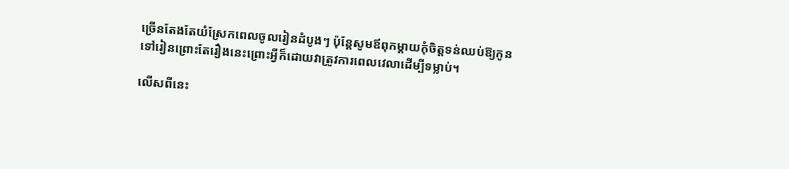ច្រើនតែងតែយំស្រែកពេលចូលរៀនដំបូងៗ ប៉ុន្តែសូមឪពុកម្តាយកុំចិត្តទន់ឈប់ឱ្យកូនទៅរៀនព្រោះតែរឿងនេះព្រោះអ្វីក៏ដោយវាត្រូវការពេលវេលាដើម្បីទម្លាប់។

លើសពីនេះ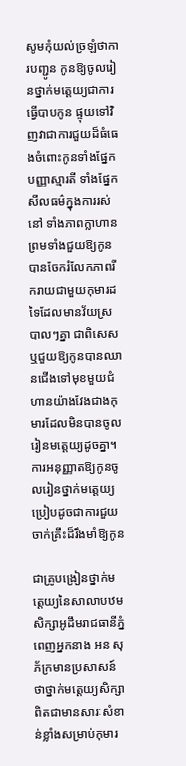សូមកុំយល់ច្រឡំថាការបញ្ជូន កូនឱ្យចូលរៀនថ្នាក់មត្តេយ្យជាការធ្វើបាបកូន ផ្ទុយទៅវិញវាជាការជួយដ៏ធំធេងចំពោះកូនទាំងផ្នែកបញ្ញាស្មារតី ទាំងផ្នែកសីលធម៌ក្នុងការរស់នៅ ទាំងភាពក្លាហាន ព្រមទាំងជួយឱ្យកូនបានចែករំលែកភាពរីករាយជាមួយកុមារដទៃដែលមានវ័យស្របាលៗគ្នា ជាពិសេស ឬជួយឱ្យកូនបានឈានជើងទៅមុខមួយជំហានយ៉ាងវែងជាងកុមារដែលមិនបានចូលរៀនមត្តេយ្យដូចគ្នា។ការអនុញ្ញាតឱ្យកូនចូលរៀនថ្នាក់មត្តេយ្យប្រៀបដូចជាការជួយចាក់គ្រឹះដ៏រឹងមាំឱ្យកូន

ជាគ្រូបង្រៀនថ្នាក់មត្តេយ្យនៃសាលាបឋមសិក្សាអូដឹមរាជធានីភ្នំពេញអ្នកនាង អន សុភ័ក្រមានប្រសាសន៍ថាថ្នាក់មត្តេយ្យសិក្សាពិតជាមានសារៈសំខាន់ខ្លាំងសម្រាប់កុមារ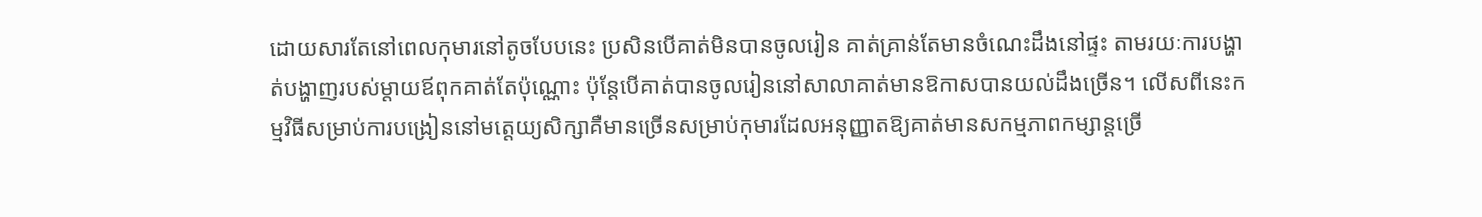ដោយសារតែនៅពេលកុមារនៅតូចបែបនេះ ប្រសិនបើគាត់មិនបានចូលរៀន គាត់គ្រាន់តែមានចំណេះដឹងនៅផ្ទះ តាមរយៈការបង្ហាត់បង្ហាញរបស់ម្ដាយឪពុកគាត់តែប៉ុណ្ណោះ ប៉ុន្តែបើគាត់បានចូលរៀននៅសាលាគាត់មានឱកាសបានយល់ដឹងច្រើន។ លើសពីនេះកម្មវិធីសម្រាប់ការបង្រៀននៅមត្តេយ្យសិក្សាគឺមានច្រើនសម្រាប់កុមារដែលអនុញ្ញាតឱ្យគាត់មានសកម្មភាពកម្សាន្តច្រើ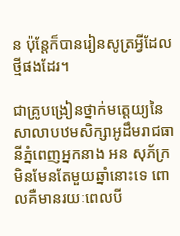ន ប៉ុន្តែក៏បានរៀនសូត្រអ្វីដែលថ្មីផងដែរ។

ជាគ្រូបង្រៀនថ្នាក់មត្តេយ្យនៃសាលាបឋមសិក្សាអូដឹមរាជធានីភ្នំពេញអ្នកនាង អន សុភ័ក្រមិនមែនតែមួយឆ្នាំនោះទេ ពោលគឺមានរយៈពេលបី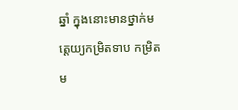ឆ្នាំ ក្នុងនោះមានថ្នាក់មត្តេយ្យកម្រិតទាប កម្រិតម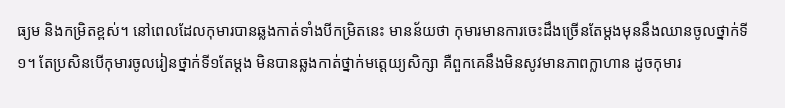ធ្យម និងកម្រិតខ្ពស់។ នៅពេលដែលកុមារបានឆ្លងកាត់ទាំងបីកម្រិតនេះ មានន័យថា កុមារមានការចេះដឹងច្រើនតែម្ដងមុននឹងឈានចូលថ្នាក់ទី១។ តែប្រសិនបើកុមារចូលរៀនថ្នាក់ទី១តែម្ដង មិនបានឆ្លងកាត់ថ្នាក់មត្តេយ្យសិក្សា គឺពួកគេនឹងមិនសូវមានភាពក្លាហាន ដូចកុមារ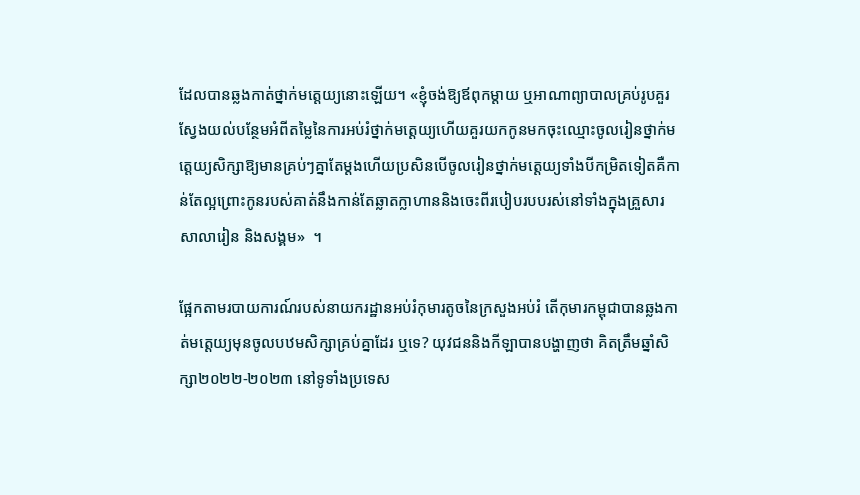ដែលបានឆ្លងកាត់ថ្នាក់មត្តេយ្យនោះឡើយ។ «ខ្ញុំចង់ឱ្យឪពុកម្ដាយ ឬអាណាព្យាបាលគ្រប់រូបគួរស្វែងយល់បន្ថែមអំពីតម្លៃនៃការអប់រំថ្នាក់មត្តេយ្យហើយគួរយកកូនមកចុះឈ្មោះចូលរៀនថ្នាក់មត្តេយ្យសិក្សាឱ្យមានគ្រប់ៗគ្នាតែម្ដងហើយប្រសិនបើចូលរៀនថ្នាក់មត្តេយ្យទាំងបីកម្រិតទៀតគឺកាន់តែល្អព្រោះកូនរបស់គាត់នឹងកាន់តែឆ្លាតក្លាហាននិងចេះពីរបៀបរបបរស់នៅទាំងក្នុងគ្រួសារ សាលារៀន និងសង្គម»  ។

ផ្អែកតាមរបាយការណ៍របស់នាយករដ្ឋានអប់រំកុមារតូចនៃក្រសួងអប់រំ តើកុមារកម្ពុជាបានឆ្លងកាត់មត្តេយ្យមុនចូលបឋមសិក្សាគ្រប់គ្នាដែរ ឬទេ? យុវជននិងកីឡាបានបង្ហាញថា គិតត្រឹមឆ្នាំសិក្សា២០២២-២០២៣ នៅទូទាំងប្រទេស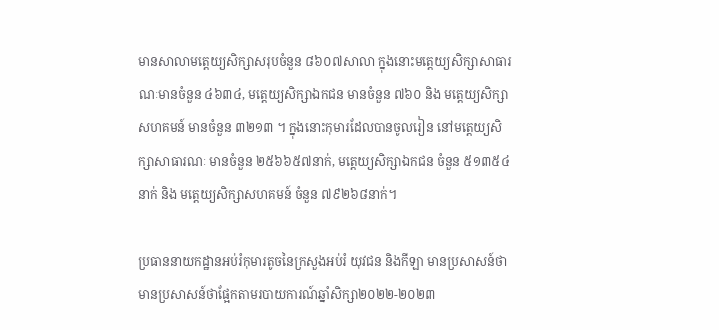មានសាលាមត្តេយ្យសិក្សាសរុបចំនួន ៨៦០៧សាលា ក្នុងនោះមត្តេយ្យសិក្សាសាធារណៈមានចំនួន ៤៦៣៤, មត្តេយ្យសិក្សាឯកជន មានចំនួន ៧៦០ និង មត្តេយ្យសិក្សាសហគមន៍ មានចំនួន ៣២១៣ ។ ក្នុងនោះកុមារដែលបានចូលរៀន នៅមត្តេយ្យសិក្សាសាធារណៈ មានចំនួន ២៥៦៦៥៧នាក់, មត្តេយ្យសិក្សាឯកជន ចំនួន ៥១៣៥៤នាក់ និង មត្តេយ្យសិក្សាសហគមន៍ ចំនួន ៧៩២៦៨នាក់។

ប្រធាននាយកដ្ឋានអប់រំកុមារតូចនៃក្រសួងអប់រំ យុវជន និងកីឡា មានប្រសាសន៍ថាមានប្រសាសន៍ថាផ្អែកតាមរបាយការណ៍ឆ្នាំសិក្សា២០២២-២០២៣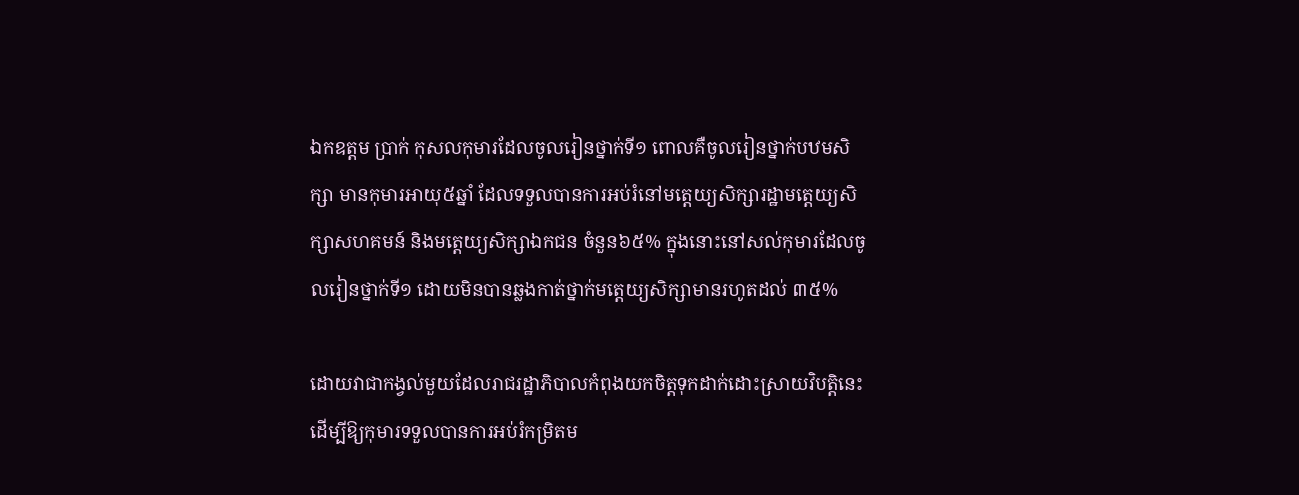ឯកឧត្តម ប្រាក់ កុសលកុមារដែលចូលរៀនថ្នាក់ទី១ ពោលគឺចូលរៀនថ្នាក់បឋមសិក្សា មានកុមារអាយុ៥ឆ្នាំ ដែលទទួលបានការអប់រំនៅមត្តេយ្យសិក្សារដ្ឋាមត្តេយ្យសិក្សាសហគមន៍ និងមត្តេយ្យសិក្សាឯកជន ចំនួន៦៥% ក្នុងនោះនៅសល់កុមារដែលចូលរៀនថ្នាក់ទី១ ដោយមិនបានឆ្លងកាត់ថ្នាក់មត្តេយ្យសិក្សាមានរហូតដល់ ៣៥%

ដោយវាជាកង្វល់មួយដែលរាជរដ្ឋាភិបាលកំពុងយកចិត្តទុកដាក់ដោះស្រាយវិបត្តិនេះ
ដើម្បីឱ្យកុមារទទួលបានការអប់រំកម្រិតម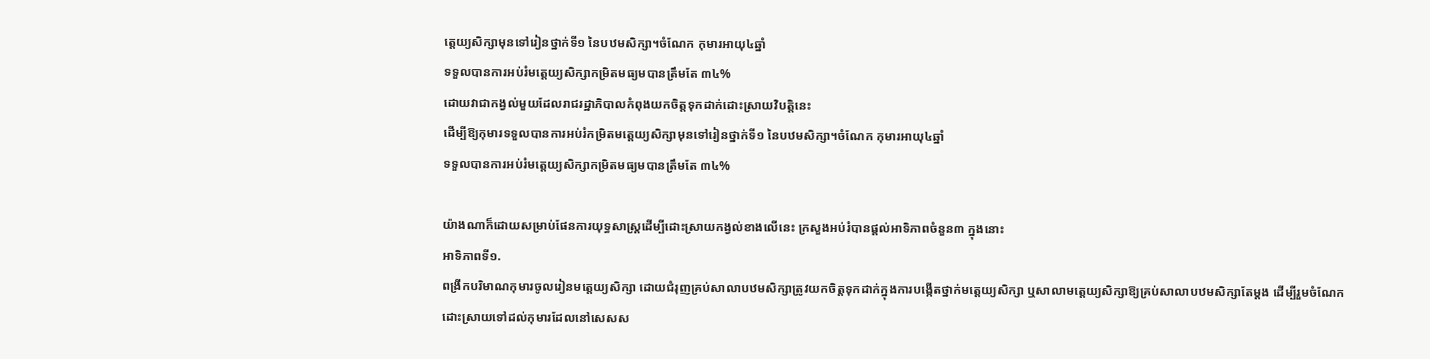ត្តេយ្យសិក្សាមុនទៅរៀនថ្នាក់ទី១ នៃបឋមសិក្សា។ចំណែក កុមារអាយុ៤ឆ្នាំ
ទទួលបានការអប់រំមត្តេយ្យសិក្សាកម្រិតមធ្យមបានត្រឹមតែ ៣៤%
ដោយវាជាកង្វល់មួយដែលរាជរដ្ឋាភិបាលកំពុងយកចិត្តទុកដាក់ដោះស្រាយវិបត្តិនេះ
ដើម្បីឱ្យកុមារទទួលបានការអប់រំកម្រិតមត្តេយ្យសិក្សាមុនទៅរៀនថ្នាក់ទី១ នៃបឋមសិក្សា។ចំណែក កុមារអាយុ៤ឆ្នាំ
ទទួលបានការអប់រំមត្តេយ្យសិក្សាកម្រិតមធ្យមបានត្រឹមតែ ៣៤%

យ៉ាងណាក៏ដោយសម្រាប់ផែនការយុទ្ធសាស្រ្តដើម្បីដោះស្រាយកង្វល់ខាងលើនេះ ក្រសួងអប់រំបានផ្តល់អាទិភាពចំនួន៣ ក្នុងនោះ
អាទិភាពទី១.
ពង្រីកបរិមាណកុមារចូលរៀនមត្តេយ្យសិក្សា ដោយជំរុញគ្រប់សាលាបឋមសិក្សាត្រូវយកចិត្តទុកដាក់ក្នុងការបង្កើតថ្នាក់មត្តេយ្យសិក្សា ឬសាលាមត្តេយ្យសិក្សាឱ្យគ្រប់សាលាបឋមសិក្សាតែម្ដង ដើម្បីរួមចំណែកដោះស្រាយទៅដល់កុមារដែលនៅសេសស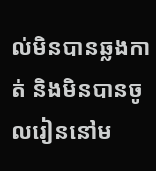ល់មិនបានឆ្លងកាត់ និងមិនបានចូលរៀននៅម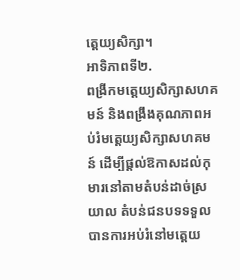ត្តេយ្យសិក្សា។
អាទិភាពទី២.
ពង្រីកមត្តេយ្យសិក្សាសហគមន៍ និងពង្រឹងគុណភាពអប់រំមត្តេយ្យសិក្សាសហគមន៍ ដើម្បីផ្ដល់ឱកាសដល់កុមារនៅតាមតំបន់ដាច់ស្រយាល តំបន់ជនបទទទួលបានការអប់រំនៅមត្តេយ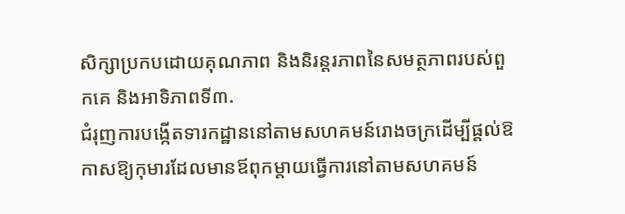សិក្សាប្រកបដោយគុណភាព និងនិរន្តរភាពនៃសមត្ថភាពរបស់ពួកគេ និងអាទិភាពទី៣.
ជំរុញការបង្កើតទារកដ្ឋាននៅតាមសហគមន៍រោងចក្រដើម្បីផ្ដល់ឱកាសឱ្យកុមារដែលមានឪពុកម្ដាយធ្វើការនៅតាមសហគមន៍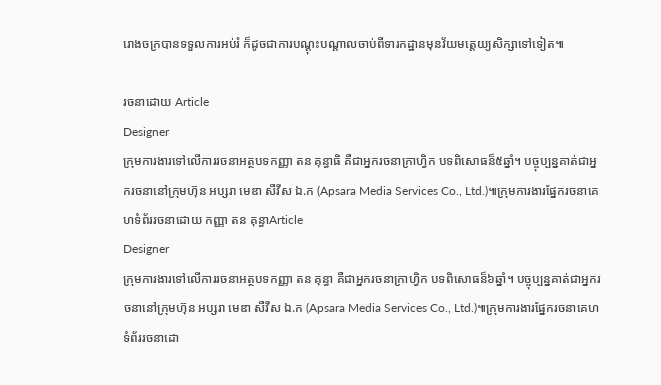រោងចក្របានទទួលការអប់រំ ក៏ដូចជាការបណ្ដុះបណ្ដាលចាប់ពីទារកដ្ឋានមុនវ័យមត្តេយ្យសិក្សាទៅទៀត៕

រចនាដោយ Article
Designer
ក្រុមការងារទៅលើការរចនាអត្ថបទកញ្ញា តន គុន្ធាធិ គឺជាអ្នករចនាក្រាហ្វិក បទពិសោធន៏៥ឆ្នាំ។ បច្ចុប្បន្នគាត់ជាអ្នករចនានៅក្រុមហ៊ុន អប្សរា មេឌា សឺវីស ឯ.ក (Apsara Media Services Co., Ltd.)៕ក្រុមការងារផ្នែករចនាគេហទំព័ររចនាដោយ កញ្ញា តន គុន្ធាArticle
Designer
ក្រុមការងារទៅលើការរចនាអត្ថបទកញ្ញា តន គុន្ធា គឺជាអ្នករចនាក្រាហ្វិក បទពិសោធន៏៦ឆ្នាំ។ បច្ចុប្បន្នគាត់ជាអ្នករចនានៅក្រុមហ៊ុន អប្សរា មេឌា សឺវីស ឯ.ក (Apsara Media Services Co., Ltd.)៕ក្រុមការងារផ្នែករចនាគេហទំព័ររចនាដោ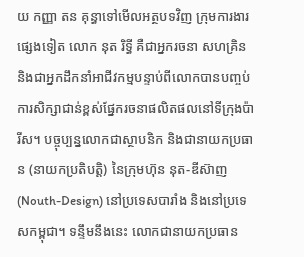យ កញ្ញា តន គុន្ធាទៅមើលអត្ថបទវិញ ក្រុមការងារផ្សេងទៀត លោក នុត រិទ្ធី គឺជាអ្នករចនា សហគ្រិន និងជាអ្នកដឹកនាំអាជីវកម្មបន្ទាប់ពីលោកបានបញ្ចប់ការសិក្សាជាន់ខ្ពស់ផ្នែករចនាផលិតផលនៅទីក្រុងប៉ារីស។ បច្ចុប្បន្នលោកជាស្ថាបនិក និងជានាយកប្រធាន (នាយកប្រតិបត្តិ) នៃក្រុមហ៊ុន នុត-ឌីស៊ាញ (Nouth-Design) នៅប្រទេសបារាំង និងនៅប្រទេសកម្ពុជា។ ទន្ទឹមនឹងនេះ លោកជានាយកប្រធាន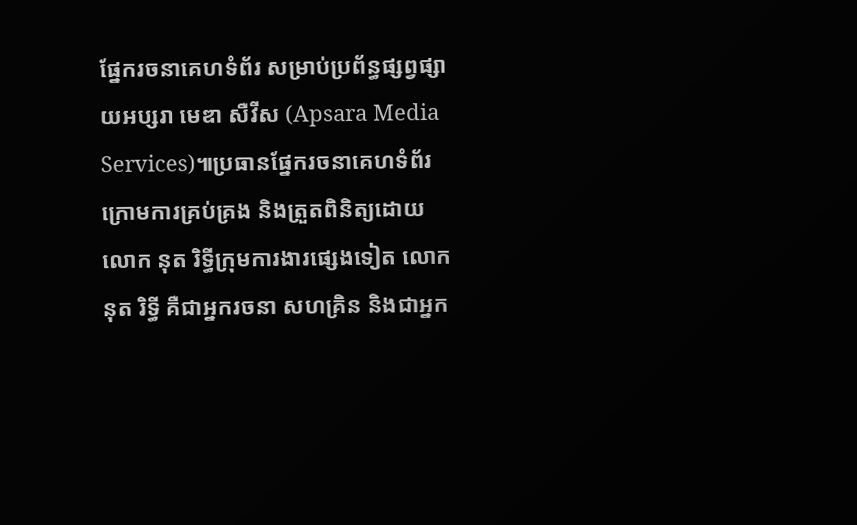ផ្នែករចនាគេហទំព័រ សម្រាប់ប្រព័ន្ធផ្សព្វផ្សាយអប្សរា មេឌា សឺវីស (Apsara Media Services)៕ប្រធានផ្នែករចនាគេហទំព័រក្រោមការគ្រប់គ្រង និងត្រួតពិនិត្យដោយ លោក នុត រិទ្ធីក្រុមការងារផ្សេងទៀត លោក នុត រិទ្ធី គឺជាអ្នករចនា សហគ្រិន និងជាអ្នក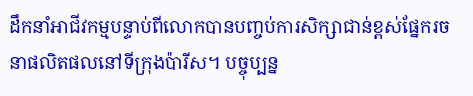ដឹកនាំអាជីវកម្មបន្ទាប់ពីលោកបានបញ្ចប់ការសិក្សាជាន់ខ្ពស់ផ្នែករចនាផលិតផលនៅទីក្រុងប៉ារីស។ បច្ចុប្បន្ន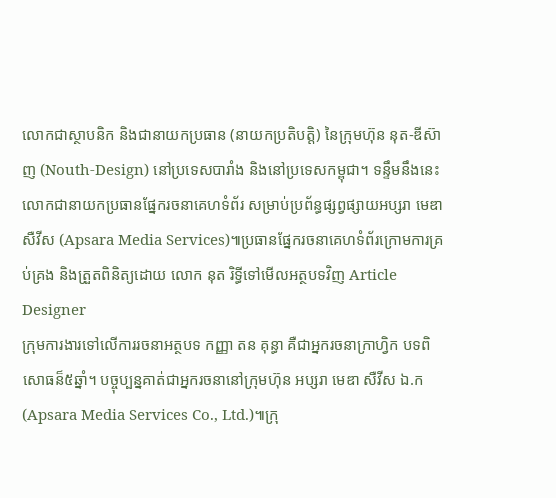លោកជាស្ថាបនិក និងជានាយកប្រធាន (នាយកប្រតិបត្តិ) នៃក្រុមហ៊ុន នុត-ឌីស៊ាញ (Nouth-Design) នៅប្រទេសបារាំង និងនៅប្រទេសកម្ពុជា។ ទន្ទឹមនឹងនេះ លោកជានាយកប្រធានផ្នែករចនាគេហទំព័រ សម្រាប់ប្រព័ន្ធផ្សព្វផ្សាយអប្សរា មេឌា សឺវីស (Apsara Media Services)៕ប្រធានផ្នែករចនាគេហទំព័រក្រោមការគ្រប់គ្រង និងត្រួតពិនិត្យដោយ លោក នុត រិទ្ធីទៅមើលអត្ថបទវិញ Article
Designer
ក្រុមការងារទៅលើការរចនាអត្ថបទ កញ្ញា តន គុន្ធា គឺជាអ្នករចនាក្រាហ្វិក បទពិសោធន៏៥ឆ្នាំ។ បច្ចុប្បន្នគាត់ជាអ្នករចនានៅក្រុមហ៊ុន អប្សរា មេឌា សឺវីស ឯ.ក (Apsara Media Services Co., Ltd.)៕ក្រុ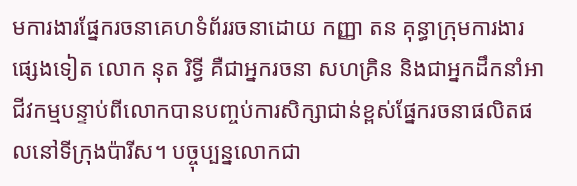មការងារផ្នែករចនាគេហទំព័ររចនាដោយ កញ្ញា តន គុន្ធាក្រុមការងារផ្សេងទៀត លោក នុត រិទ្ធី គឺជាអ្នករចនា សហគ្រិន និងជាអ្នកដឹកនាំអាជីវកម្មបន្ទាប់ពីលោកបានបញ្ចប់ការសិក្សាជាន់ខ្ពស់ផ្នែករចនាផលិតផលនៅទីក្រុងប៉ារីស។ បច្ចុប្បន្នលោកជា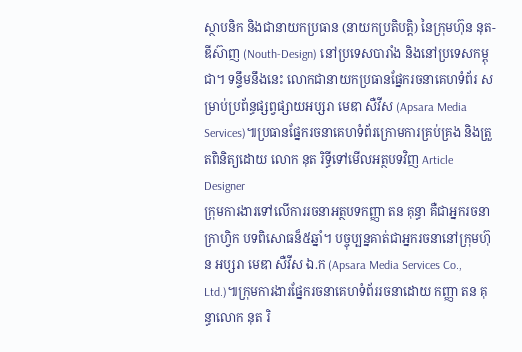ស្ថាបនិក និងជានាយកប្រធាន (នាយកប្រតិបត្តិ) នៃក្រុមហ៊ុន នុត-ឌីស៊ាញ (Nouth-Design) នៅប្រទេសបារាំង និងនៅប្រទេសកម្ពុជា។ ទន្ទឹមនឹងនេះ លោកជានាយកប្រធានផ្នែករចនាគេហទំព័រ សម្រាប់ប្រព័ន្ធផ្សព្វផ្សាយអប្សរា មេឌា សឺវីស (Apsara Media Services)៕ប្រធានផ្នែករចនាគេហទំព័រក្រោមការគ្រប់គ្រង និងត្រួតពិនិត្យដោយ លោក នុត រិទ្ធីទៅមើលអត្ថបទវិញ Article
Designer
ក្រុមការងារទៅលើការរចនាអត្ថបទកញ្ញា តន គុន្ធា គឺជាអ្នករចនាក្រាហ្វិក បទពិសោធន៏៥ឆ្នាំ។ បច្ចុប្បន្នគាត់ជាអ្នករចនានៅក្រុមហ៊ុន អប្សរា មេឌា សឺវីស ឯ.ក (Apsara Media Services Co., Ltd.)៕ក្រុមការងារផ្នែករចនាគេហទំព័ររចនាដោយ កញ្ញា តន គុន្ធាលោក នុត រិ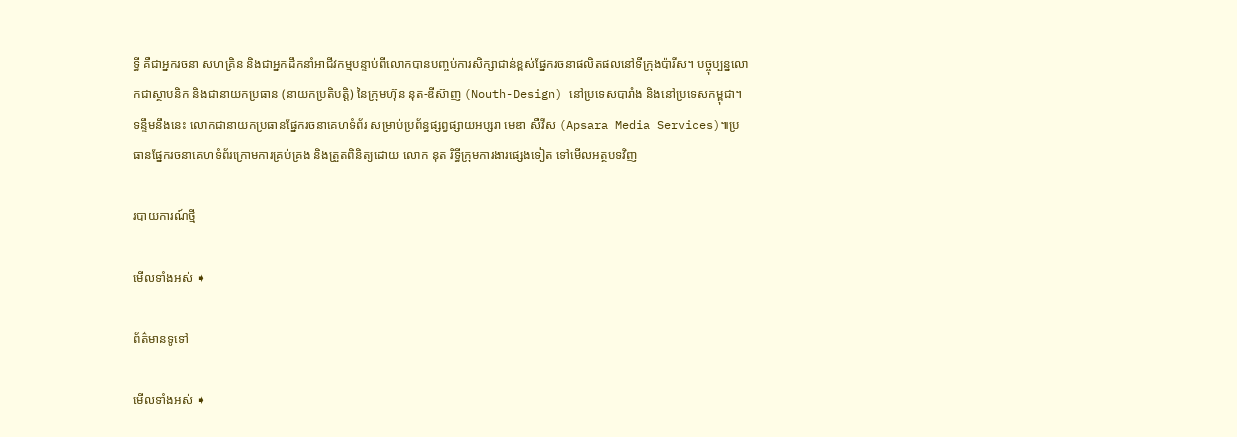ទ្ធី គឺជាអ្នករចនា សហគ្រិន និងជាអ្នកដឹកនាំអាជីវកម្មបន្ទាប់ពីលោកបានបញ្ចប់ការសិក្សាជាន់ខ្ពស់ផ្នែករចនាផលិតផលនៅទីក្រុងប៉ារីស។ បច្ចុប្បន្នលោកជាស្ថាបនិក និងជានាយកប្រធាន (នាយកប្រតិបត្តិ) នៃក្រុមហ៊ុន នុត-ឌីស៊ាញ (Nouth-Design) នៅប្រទេសបារាំង និងនៅប្រទេសកម្ពុជា។ ទន្ទឹមនឹងនេះ លោកជានាយកប្រធានផ្នែករចនាគេហទំព័រ សម្រាប់ប្រព័ន្ធផ្សព្វផ្សាយអប្សរា មេឌា សឺវីស (Apsara Media Services)៕ប្រធានផ្នែករចនាគេហទំព័រក្រោមការគ្រប់គ្រង និងត្រួតពិនិត្យដោយ លោក នុត រិទ្ធីក្រុមការងារផ្សេងទៀត ទៅមើលអត្ថបទវិញ

របាយការណ៍ថ្មី

មើលទាំងអស់ ➧

ព័ត៌មានទូទៅ

មើលទាំងអស់ ➧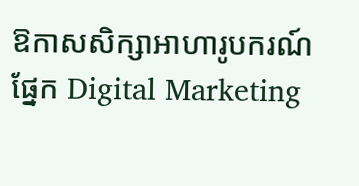ឱកាសសិក្សាអាហារូបករណ៍ផ្នែក Digital Marketing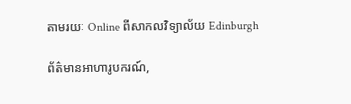តាមរយៈ Online ពីសាកលវិទ្យាល័យ Edinburgh

ព័ត៌មានអាហារូបករណ៍,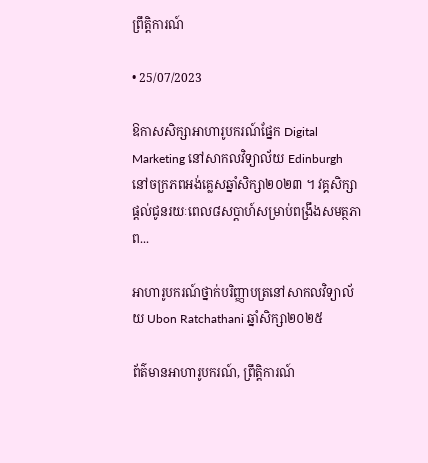ព្រឹត្តិការណ៍

• 25/07/2023

ឱកាសសិក្សាអាហារូបករណ៍ផ្នែក Digital Marketing នៅសាកលវិទ្យាល័យ Edinburgh នៅចក្រភពអង់គ្លេសឆ្នាំសិក្សា២០២៣ ។ វគ្គសិក្សាផ្ដល់ជូនរយៈពេល៨សប្ដាហ៍សម្រាប់ពង្រឹងសមត្ថភាព...

អាហារូបករណ៍ថ្នាក់បរិញ្ញាបត្រនៅសាកលវិទ្យាល័យ Ubon Ratchathani ឆ្នាំសិក្សា២០២៥

ព័ត៌មានអាហារូបករណ៍, ព្រឹត្តិការណ៍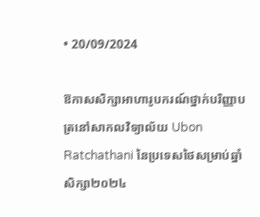• 20/09/2024

ឱកាសសិក្សាអាហារូបករណ៍ថ្នាក់បរិញ្ញាបត្រនៅសាកលវិទ្យាល័យ Ubon Ratchathani នៃប្រទេសថៃសម្រាប់ឆ្នាំសិក្សា២០២៤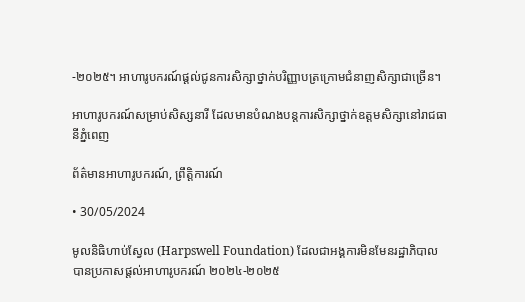-២០២៥។ អាហារូបករណ៍ផ្ដល់ជូនការសិក្សាថ្នាក់បរិញ្ញាបត្រក្រោមជំនាញសិក្សាជាច្រើន។

អាហារូបករណ៍សម្រាប់សិស្សនារី ដែលមានបំណងបន្តការសិក្សាថ្នាក់ឧត្តមសិក្សានៅរាជធានីភ្នំពេញ

ព័ត៌មានអាហារូបករណ៍, ព្រឹត្តិការណ៍

• 30/05/2024

មូលនិធិហាប់ស្វែល (Harpswell Foundation) ដែលជាអង្គការមិនមែនរដ្ឋាភិបាល បានប្រកាសផ្តល់អាហារូបករណ៍ ២០២៤-២០២៥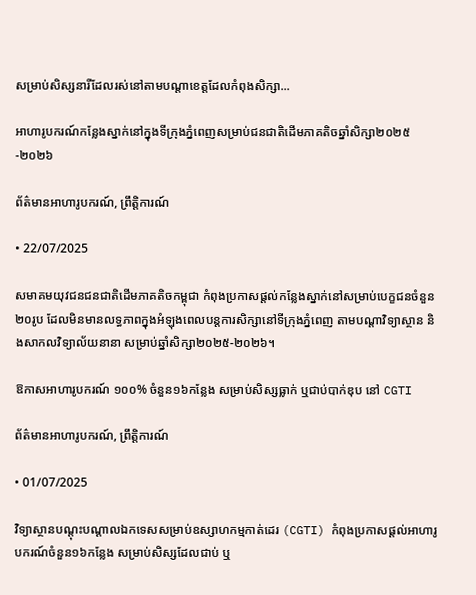សម្រាប់សិស្សនារីដែលរស់នៅតាមបណ្តាខេត្តដែលកំពុងសិក្សា...

អាហារូបករណ៍កន្លែងស្នាក់នៅក្នុងទីក្រុងភ្នំពេញសម្រាប់ជនជាតិដើមភាគតិចឆ្នាំសិក្សា២០២៥-២០២៦

ព័ត៌មានអាហារូបករណ៍, ព្រឹត្តិការណ៍

• 22/07/2025

សមាគមយុវជនជនជាតិដើមភាគតិចកម្ពុជា កំពុងប្រកាសផ្ដល់កន្លែងស្នាក់នៅសម្រាប់បេក្ខជនចំនួន២០រូប ដែលមិនមានលទ្ធភាពក្នុងអំឡុងពេលបន្តការសិក្សានៅទីក្រុងភ្នំពេញ តាមបណ្ដាវិទ្យាស្ថាន និងសាកលវិទ្យាល័យនានា សម្រាប់ឆ្នាំសិក្សា២០២៥-២០២៦។

ឱកាសអាហារូបករណ៍ ១០០% ចំនួន១៦កន្លែង សម្រាប់សិស្សធ្លាក់ ឬជាប់បាក់ឌុប នៅ CGTI

ព័ត៌មានអាហារូបករណ៍, ព្រឹត្តិការណ៍

• 01/07/2025

វិទ្យាស្ថានបណ្តុះបណ្តាលឯកទេសសម្រាប់ឧស្សាហកម្មកាត់ដេរ (CGTI) កំពុងប្រកាសផ្តល់អាហារូបករណ៍ចំនួន១៦កន្លែង សម្រាប់សិស្សដែលជាប់ ឬ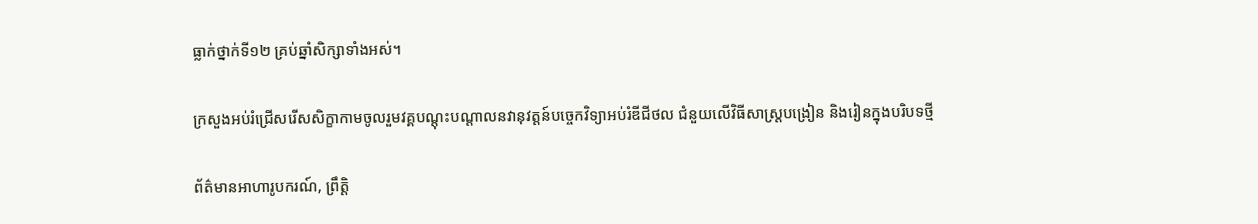ធ្លាក់ថ្នាក់ទី១២ គ្រប់ឆ្នាំសិក្សាទាំងអស់។

ក្រសួងអប់រំជ្រើសរើសសិក្ខាកាមចូលរួមវគ្គបណ្តុះបណ្តាលនវានុវត្តន៍បច្ចេកវិទ្យាអប់រំឌីជីថល ជំនួយលើវិធីសាស្រ្តបង្រៀន និងរៀនក្នុងបរិបទថ្មី

ព័ត៌មានអាហារូបករណ៍, ព្រឹត្តិ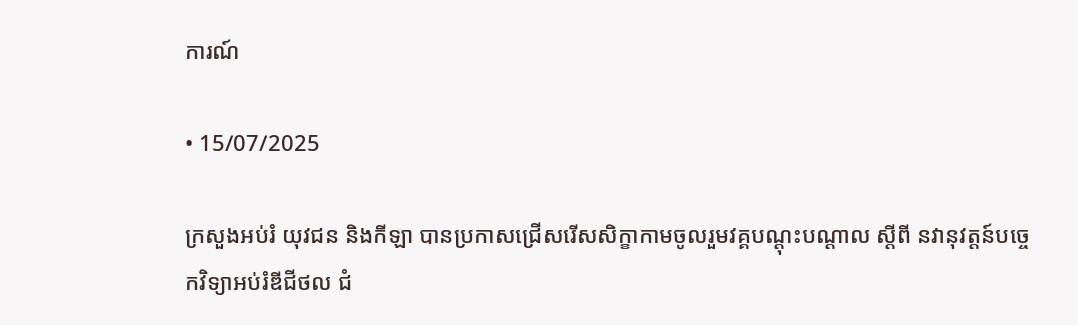ការណ៍

• 15/07/2025

ក្រសួងអប់រំ យុវជន និងកីឡា បានប្រកាសជ្រើសរើសសិក្ខាកាមចូលរួមវគ្គបណ្ដុះបណ្ដាល ស្ដីពី នវានុវត្តន៍បច្ចេកវិទ្យាអប់រំឌីជីថល ជំ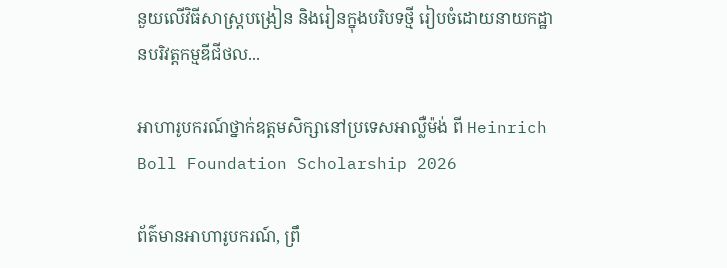នួយលើវិធីសាស្រ្តបង្រៀន និងរៀនក្នុងបរិបទថ្មី រៀបចំដោយនាយកដ្ឋានបរិវត្តកម្មឌីជីថល...

អាហារូបករណ៍ថ្នាក់ឧត្ដមសិក្សានៅប្រទេសអាល្លឺម៉ង់ ពី Heinrich Boll Foundation Scholarship 2026

ព័ត៌មានអាហារូបករណ៍, ព្រឹ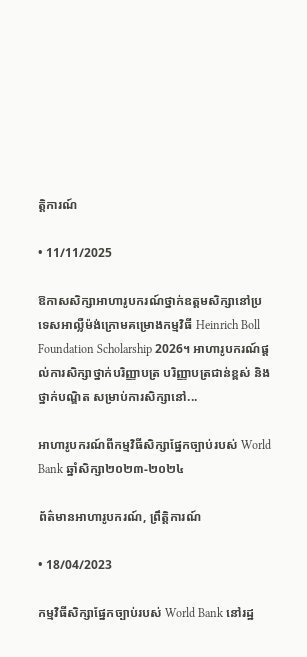ត្តិការណ៍

• 11/11/2025

ឱកាសសិក្សាអាហារូបករណ៍ថ្នាក់ឧត្ដមសិក្សានៅប្រទេសអាល្លឺម៉ង់ក្រោមគម្រោងកម្មវិធី Heinrich Boll Foundation Scholarship 2026។ អាហារូបករណ៍ផ្ដល់ការសិក្សាថ្នាក់បរិញ្ញាបត្រ បរិញ្ញាបត្រជាន់ខ្ពស់ និងថ្នាក់បណ្ឌិត សម្រាប់ការសិក្សានៅ...

អាហារូបករណ៍ពីកម្មវិធីសិក្សាផ្នែកច្បាប់របស់ World Bank ឆ្នាំសិក្សា២០២៣-២០២៤

ព័ត៌មានអាហារូបករណ៍, ព្រឹត្តិការណ៍

• 18/04/2023

កម្មវិធីសិក្សាផ្នែកច្បាប់របស់ World Bank នៅរដ្ឋ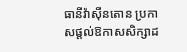ធានីវ៉ាស៊ីនតោន ប្រកាសផ្ដល់ឱកាសសិក្សាដ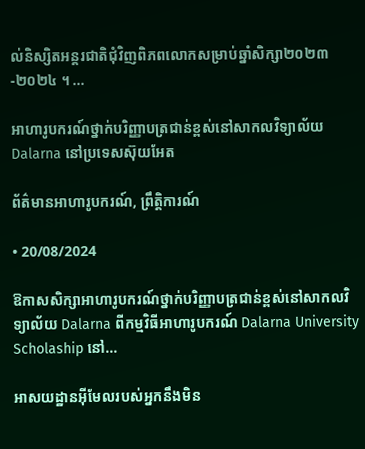ល់និស្សិតអន្តរជាតិជុំវិញពិភពលោកសម្រាប់ឆ្នាំសិក្សា២០២៣-២០២៤ ។ ...

អាហារូបករណ៍ថ្នាក់បរិញ្ញាបត្រជាន់ខ្ពស់នៅសាកលវិទ្យាល័យ Dalarna នៅប្រទេសស៊ុយអែត

ព័ត៌មានអាហារូបករណ៍, ព្រឹត្តិការណ៍

• 20/08/2024

ឱកាសសិក្សាអាហារូបករណ៍ថ្នាក់បរិញ្ញាបត្រជាន់ខ្ពស់នៅសាកលវិទ្យាល័យ Dalarna ពីកម្មវិធីអាហារូបករណ៍ Dalarna University Scholaship នៅ...

អាសយដ្ឋានអ៊ីមែលរបស់អ្នកនឹងមិន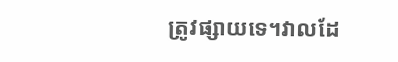ត្រូវផ្សាយទេ។វាលដែ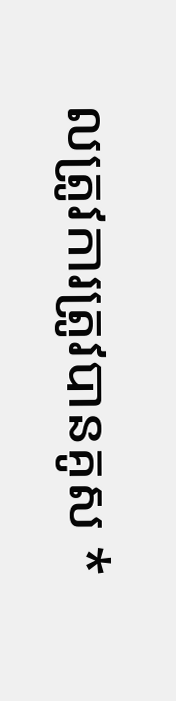លត្រូវការត្រូវបានគូស *